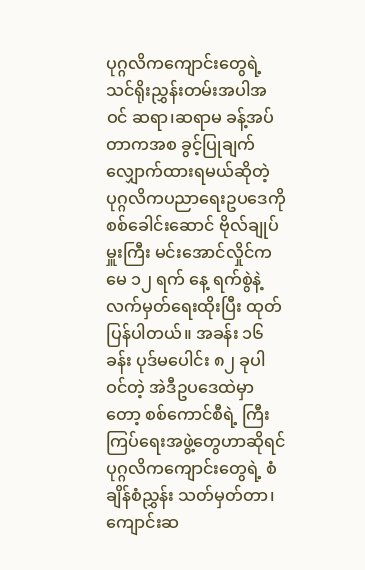ပုဂ္ဂလိကကျောင်းတွေရဲ့ သင်ရိုးညွှန်းတမ်းအပါအဝင် ဆရာ၊ဆရာမ ခန့်အပ်တာကအစ ခွင့်ပြုချက် လျှောက်ထားရမယ်ဆိုတဲ့ ပုဂ္ဂလိကပညာရေးဥပဒေကို စစ်ခေါင်းဆောင် ဗိုလ်ချုပ်မှူးကြီး မင်းအောင်လှိုင်က မေ ၁၂ ရက် နေ့ ရက်စွဲနဲ့ လက်မှတ်ရေးထိုးပြီး ထုတ်ပြန်ပါတယ်။ အခန်း ၁၆ ခန်း ပုဒ်မပေါင်း ၈၂ ခုပါဝင်တဲ့ အဲဒီဥပဒေထဲမှာတော့ စစ်ကောင်စီရဲ့ ကြီးကြပ်ရေးအဖွဲ့တွေဟာဆိုရင် ပုဂ္ဂလိကကျောင်းတွေရဲ့ စံချိန်စံညွှန်း သတ်မှတ်တာ၊ ကျောင်းဆ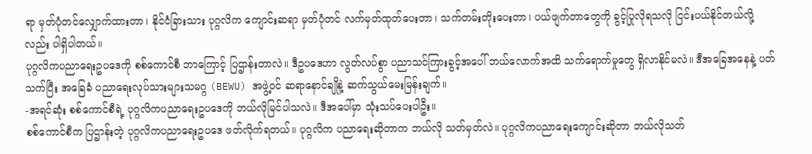ရာ မှတ်ပုံတင်လျှောက်ထားတာ၊ နိုင်ငံခြားသား ပုဂ္ဂလိက ကျောင်းဆရာ မှတ်ပုံတင် လက်မှတ်ထုတ်ပေးတာ၊ သက်တမ်းတိုးပေးတာ၊ ပယ်ဖျက်တာတွေကို ခွင့်ပြုလိုရသလို ငြင်းပယ်နိုင်တယ်လို့လည်း ပါရှိပါတယ်။
ပုဂ္ဂလိကပညာရေးဥပဒေကို စစ်ကောင်စီ ဘာကြောင့် ပြဌာန်းတာလဲ။ ဒီဥပဒေဟာ လွတ်လပ်စွာ ပညာသင်ကြားခွင့်အပေါ် ဘယ်လောက်အထိ သက်ရောက်မှုတွေ ရှိလာနိုင်မလဲ။ ဒီအခြေအနေနဲ့ ပတ်သက်ပြီး အခြေခံ ပညာရေးလုပ်သားများသမဂ္ဂ (BEWU) အဖွဲ့ဝင် ဆရာနောင်ချိုနဲ့ ဆက်သွယ်မေးမြန်းချက်။
-အရင်ဆုံး စစ်ကောင်စီရဲ့ ပုဂ္ဂလိကပညာရေးဥပဒေကို ဘယ်လိုမြင်ပါသလဲ။ ဒီအပေါ်မှာ သုံးသပ်ပေးပါဦး။
စစ်ကောင်စီက ပြဌာန်းတဲ့ ပုဂ္ဂလိကပညာရေးဥပဒေ ဖတ်လိုက်ရတယ်။ ပုဂ္ဂလိက ပညာရေးဆိုတာက ဘယ်လို သတ်မှတ်လဲ။ ပုဂ္ဂလိကပညာရေးကျောင်းဆိုတာ ဘယ်လိုသတ်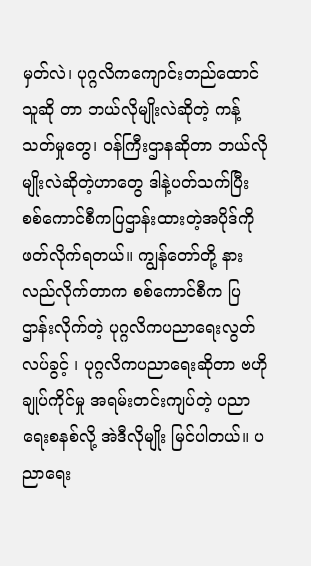မှတ်လဲ၊ ပုဂ္ဂလိကကျောင်းတည်ထောင်သူဆို တာ ဘယ်လိုမျိုးလဲဆိုတဲ့ ကန့်သတ်မှုတွေ၊ ဝန်ကြီးဌာနဆိုတာ ဘယ်လိုမျိုးလဲဆိုတဲ့ဟာတွေ ဒါနဲ့ပတ်သက်ပြီး စစ်ကောင်စီကပြဌာန်းထားတဲ့အပိုဒ်ကို ဖတ်လိုက်ရတယ်။ ကျွန်တော်တို့ နားလည်လိုက်တာက စစ်ကောင်စီက ပြဌာန်းလိုက်တဲ့ ပုဂ္ဂလိကပညာရေးလွတ်လပ်ခွင့် ၊ ပုဂ္ဂလိကပညာရေးဆိုတာ ဗဟိုချုပ်ကိုင်မှု အရမ်းတင်းကျပ်တဲ့ ပညာရေးစနစ်လို့ အဲဒီလိုမျိုး မြင်ပါတယ်။ ပညာရေး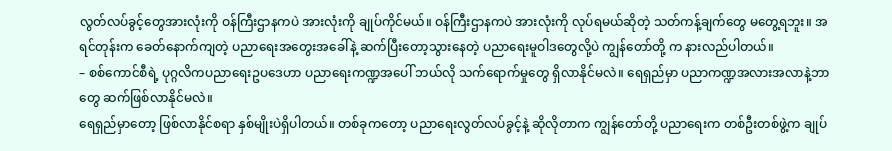လွတ်လပ်ခွင့်တွေအားလုံးကို ဝန်ကြီးဌာနကပဲ အားလုံးကို ချုပ်ကိုင်မယ်။ ဝန်ကြီးဌာနကပဲ အားလုံးကို လုပ်ရမယ်ဆိုတဲ့ သတ်ကန့်ချက်တွေ မတွေ့ရဘူး။ အရင်တုန်းက ခေတ်နောက်ကျတဲ့ ပညာရေးအတွေးအခေါ်နဲ့ ဆက်ပြီးတော့သွားနေတဲ့ ပညာရေးမူဝါဒတွေလို့ပဲ ကျွန်တော်တို့ က နားလည်ပါတယ်။
– စစ်ကောင်စီရဲ့ ပုဂ္ဂလိကပညာရေးဥပဒေဟာ ပညာရေးကဏ္ဍအပေါ် ဘယ်လို သက်ရောက်မှုတွေ ရှိလာနိုင်မလဲ။ ရေရှည်မှာ ပညာကဏ္ဍအလားအလာနဲ့ဘာတွေ ဆက်ဖြစ်လာနိုင်မလဲ။
ရေရှည်မှာတော့ ဖြစ်လာနိုင်စရာ နှစ်မျိုးပဲရှိပါတယ်။ တစ်ခုကတော့ ပညာရေးလွတ်လပ်ခွင့်နဲ့ ဆိုလိုတာက ကျွန်တော်တို့ ပညာရေးက တစ်ဦးတစ်ဖွဲ့က ချုပ်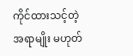ကိုင်ထားသင့်တဲ့ အရာမျိုး မဟုတ်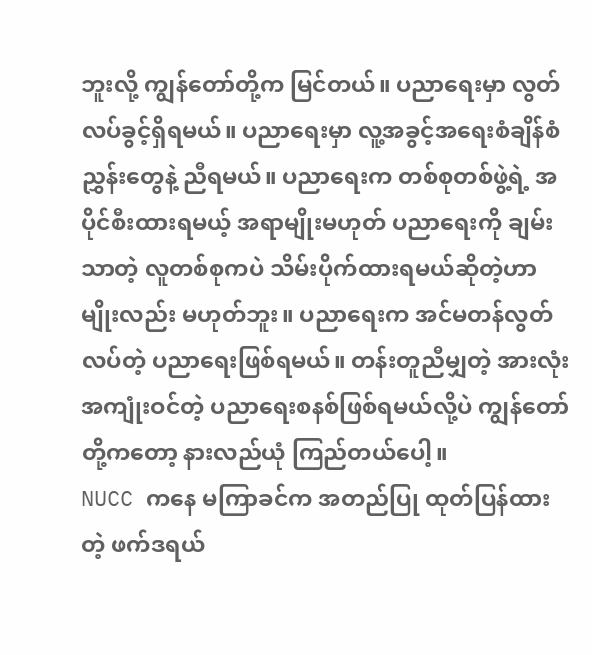ဘူးလို့ ကျွန်တော်တို့က မြင်တယ်။ ပညာရေးမှာ လွတ်လပ်ခွင့်ရှိရမယ်။ ပညာရေးမှာ လူ့အခွင့်အရေးစံချိန်စံညွှန်းတွေနဲ့ ညီရမယ်။ ပညာရေးက တစ်စုတစ်ဖွဲ့ရဲ့ အပိုင်စီးထားရမယ့် အရာမျိုးမဟုတ် ပညာရေးကို ချမ်းသာတဲ့ လူတစ်စုကပဲ သိမ်းပိုက်ထားရမယ်ဆိုတဲ့ဟာမျိုးလည်း မဟုတ်ဘူး။ ပညာရေးက အင်မတန်လွတ်လပ်တဲ့ ပညာရေးဖြစ်ရမယ်။ တန်းတူညီမျှတဲ့ အားလုံးအကျုံးဝင်တဲ့ ပညာရေးစနစ်ဖြစ်ရမယ်လို့ပဲ ကျွန်တော်တို့ကတော့ နားလည်ယုံ ကြည်တယ်ပေါ့။
NUCC ကနေ မကြာခင်က အတည်ပြု ထုတ်ပြန်ထားတဲ့ ဖက်ဒရယ်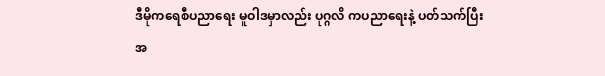ဒီမိုကရေစီပညာရေး မူဝါဒမှာလည်း ပုဂ္ဂလိ ကပညာရေးနဲ့ ပတ်သက်ပြီး အ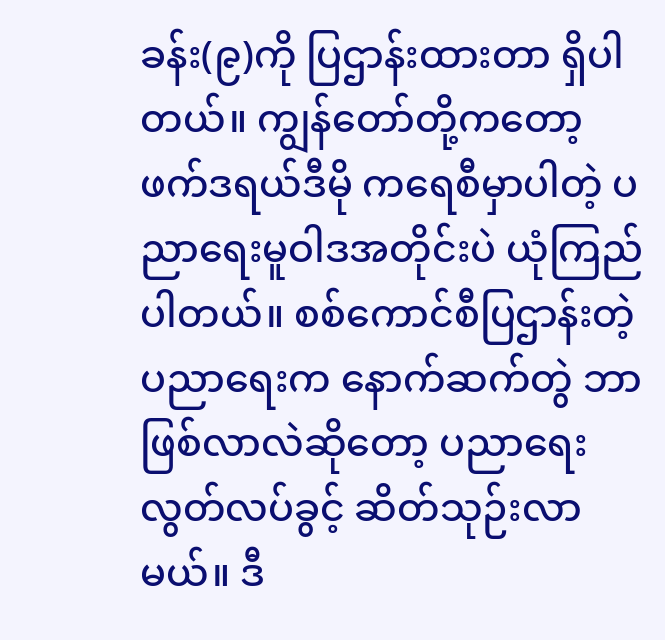ခန်း(၉)ကို ပြဌာန်းထားတာ ရှိပါတယ်။ ကျွန်တော်တို့ကတော့ ဖက်ဒရယ်ဒီမို ကရေစီမှာပါတဲ့ ပညာရေးမူဝါဒအတိုင်းပဲ ယုံကြည်ပါတယ်။ စစ်ကောင်စီပြဌာန်းတဲ့ ပညာရေးက နောက်ဆက်တွဲ ဘာဖြစ်လာလဲဆိုတော့ ပညာရေးလွတ်လပ်ခွင့် ဆိတ်သုဉ်းလာမယ်။ ဒီ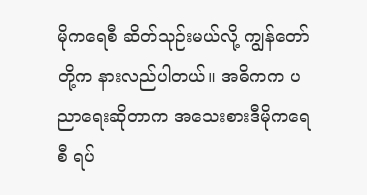မိုကရေစီ ဆိတ်သုဉ်းမယ်လို့ ကျွန်တော် တို့က နားလည်ပါတယ်။ အဓိကက ပညာရေးဆိုတာက အသေးစားဒီမိုကရေစီ ရပ်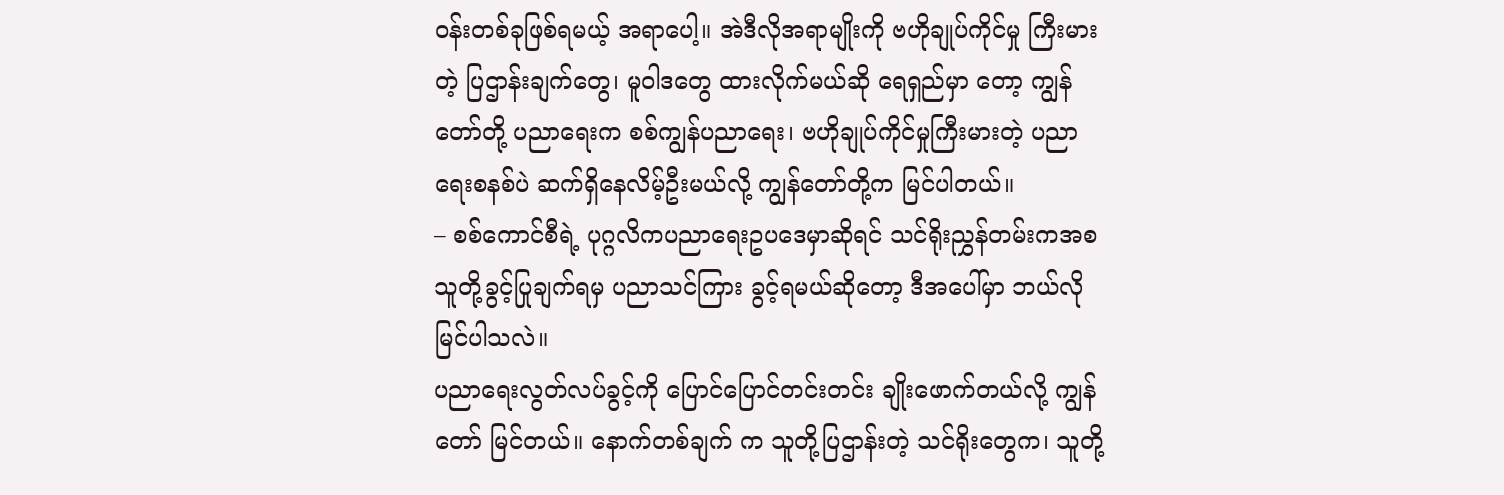ဝန်းတစ်ခုဖြစ်ရမယ့် အရာပေါ့။ အဲဒီလိုအရာမျိုးကို ဗဟိုချုပ်ကိုင်မှု ကြီးမားတဲ့ ပြဌာန်းချက်တွေ၊ မူဝါဒတွေ ထားလိုက်မယ်ဆို ရေရှည်မှာ တော့ ကျွန်တော်တို့ ပညာရေးက စစ်ကျွန်ပညာရေး၊ ဗဟိုချုပ်ကိုင်မှုကြီးမားတဲ့ ပညာရေးစနစ်ပဲ ဆက်ရှိနေလိမ့်ဦးမယ်လို့ ကျွန်တော်တို့က မြင်ပါတယ်။
– စစ်ကောင်စီရဲ့ ပုဂ္ဂလိကပညာရေးဥပဒေမှာဆိုရင် သင်ရိုးညွှန်တမ်းကအစ သူတို့ခွင့်ပြုချက်ရမှ ပညာသင်ကြား ခွင့်ရမယ်ဆိုတော့ ဒီအပေါ်မှာ ဘယ်လို မြင်ပါသလဲ။
ပညာရေးလွတ်လပ်ခွင့်ကို ပြောင်ပြောင်တင်းတင်း ချိုးဖောက်တယ်လို့ ကျွန်တော် မြင်တယ်။ နောက်တစ်ချက် က သူတို့ပြဌာန်းတဲ့ သင်ရိုးတွေက၊ သူတို့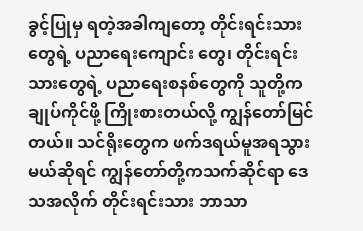ခွင့်ပြုမှ ရတဲ့အခါကျတော့ တိုင်းရင်းသားတွေရဲ့ ပညာရေးကျောင်း တွေ၊ တိုင်းရင်းသားတွေရဲ့ ပညာရေးစနစ်တွေကို သူတို့ကချုပ်ကိုင်ဖို့ ကြိုးစားတယ်လို့ ကျွန်တော်မြင်တယ်။ သင်ရိုးတွေက ဖက်ဒရယ်မူအရသွားမယ်ဆိုရင် ကျွန်တော်တို့ကသက်ဆိုင်ရာ ဒေသအလိုက် တိုင်းရင်းသား ဘာသာ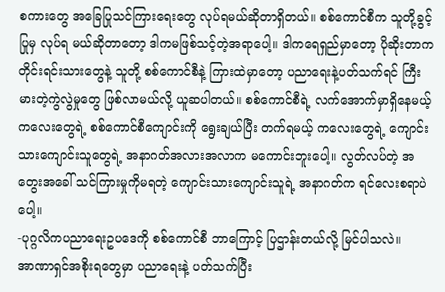စကားတွေ အခြေပြုသင်ကြားရေးတွေ လုပ်ရမယ်ဆိုတာရှိတယ်။ စစ်ကောင်စီက သူတို့ခွင့်ပြုမှ လုပ်ရ မယ်ဆိုတာတော့ ဒါကမဖြစ်သင့်တဲ့အရာပေါ့။ ဒါကရေရှည်မှာတော့ ပိုဆိုးတာက တိုင်းရင်းသားတွေနဲ့ သူတို့ စစ်ကောင်စီနဲ့ ကြားထဲမှာတော့ ပညာရေးနဲ့ပတ်သက်ရင် ကြီးမားတဲ့ကွဲလွဲမှုတွေ ဖြစ်လာမယ်လို့ ယူဆပါတယ်။ စစ်ကောင်စီရဲ့ လက်အောက်မှာရှိနေမယ့် ကလေးတွေရဲ့ စစ်ကောင်စီကျောင်းကို ရွေးချယ်ပြီး တက်ရမယ့် ကလေးတွေရဲ့ ကျောင်းသားကျောင်းသူတွေရဲ့ အနာဂတ်အလားအလာက မကောင်းဘူးပေါ့။ လွတ်လပ်တဲ့ အတွေးအခေါ် သင်ကြားမှုကိုမရတဲ့ ကျောင်းသားကျောင်းသူရဲ့ အနာဂတ်က ရင်လေးစရာပဲပေါ့။
-ပုဂ္ဂလိကပညာရေးဥပဒေကို စစ်ကောင်စီ ဘာကြောင့် ပြဌာန်းတယ်လို့ မြင်ပါသလဲ။
အာဏာရှင်အစိုးရတွေမှာ ပညာရေးနဲ့ ပတ်သက်ပြီး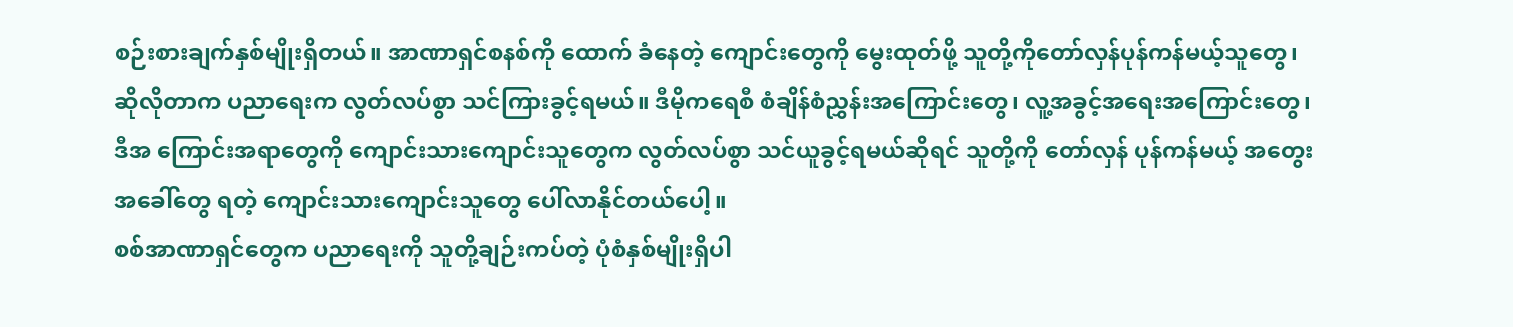စဉ်းစားချက်နှစ်မျိုးရှိတယ်။ အာဏာရှင်စနစ်ကို ထောက် ခံနေတဲ့ ကျောင်းတွေကို မွေးထုတ်ဖို့ သူတို့ကိုတော်လှန်ပုန်ကန်မယ့်သူတွေ၊ ဆိုလိုတာက ပညာရေးက လွတ်လပ်စွာ သင်ကြားခွင့်ရမယ်။ ဒီမိုကရေစီ စံချိန်စံညွှန်းအကြောင်းတွေ၊ လူ့အခွင့်အရေးအကြောင်းတွေ၊ ဒီအ ကြောင်းအရာတွေကို ကျောင်းသားကျောင်းသူတွေက လွတ်လပ်စွာ သင်ယူခွင့်ရမယ်ဆိုရင် သူတို့ကို တော်လှန် ပုန်ကန်မယ့် အတွေးအခေါ်တွေ ရတဲ့ ကျောင်းသားကျောင်းသူတွေ ပေါ်လာနိုင်တယ်ပေါ့။
စစ်အာဏာရှင်တွေက ပညာရေးကို သူတို့ချဉ်းကပ်တဲ့ ပုံစံနှစ်မျိုးရှိပါ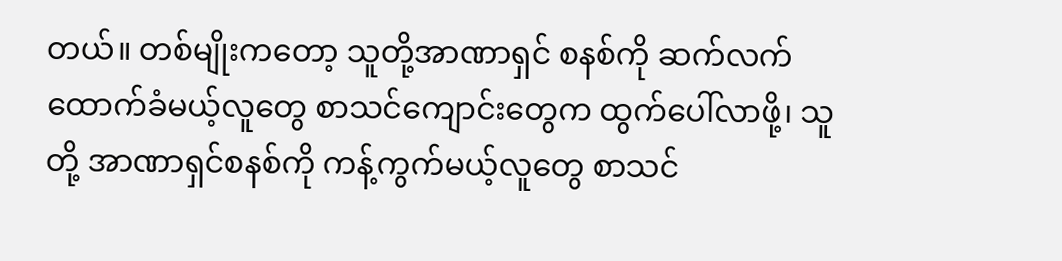တယ်။ တစ်မျိုးကတော့ သူတို့အာဏာရှင် စနစ်ကို ဆက်လက်ထောက်ခံမယ့်လူတွေ စာသင်ကျောင်းတွေက ထွက်ပေါ်လာဖို့၊ သူတို့ အာဏာရှင်စနစ်ကို ကန့်ကွက်မယ့်လူတွေ စာသင်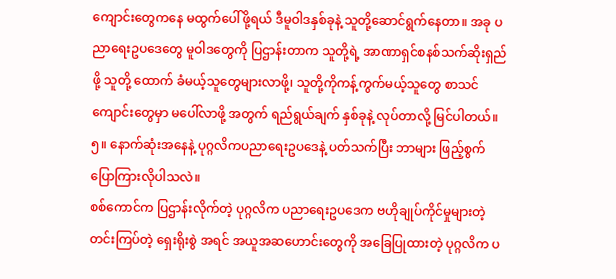ကျောင်းတွေကနေ မထွက်ပေါ်ဖို့ရယ် ဒီမူဝါဒနှစ်ခုနဲ့ သူတို့ဆောင်ရွက်နေတာ။ အခု ပညာရေးဥပဒေတွေ မူဝါဒတွေကို ပြဌာန်းတာက သူတို့ရဲ့ အာဏာရှင်စနစ်သက်ဆိုးရှည်ဖို့ သူတို့ ထောက် ခံမယ့်သူတွေများလာဖို့၊ သူတို့ကိုကန့်ကွက်မယ့်သူတွေ စာသင်ကျောင်းတွေမှာ မပေါ်လာဖို့ အတွက် ရည်ရွယ်ချက် နှစ်ခုနဲ့ လုပ်တာလို့ မြင်ပါတယ်။
၅။ နောက်ဆုံးအနေနဲ့ ပုဂ္ဂလိကပညာရေးဥပဒေနဲ့ ပတ်သက်ပြီး ဘာများ ဖြည့်စွက်ပြောကြားလိုပါသလဲ။
စစ်ကောင်က ပြဌာန်းလိုက်တဲ့ ပုဂ္ဂလိက ပညာရေးဥပဒေက ဗဟိုချုပ်ကိုင်မှုများတဲ့ တင်းကြပ်တဲ့ ရှေးရိုးစွဲ အရင် အယူအဆဟောင်းတွေကို အခြေပြုထားတဲ့ ပုဂ္ဂလိက ပ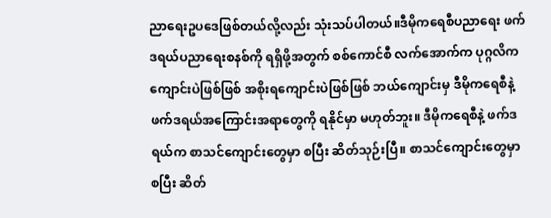ညာရေးဥပဒေဖြစ်တယ်လို့လည်း သုံးသပ်ပါတယ်။ဒီမိုကရေစီပညာရေး ဖက်ဒရယ်ပညာရေးစနစ်ကို ရရှိဖို့အတွက် စစ်ကောင်စီ လက်အောက်က ပုဂ္ဂလိက ကျောင်းပဲဖြစ်ဖြစ် အစိုးရကျောင်းပဲဖြစ်ဖြစ် ဘယ်ကျောင်းမှ ဒီမိုကရေစီနဲ့ ဖက်ဒရယ်အကြောင်းအရာတွေကို ရနိုင်မှာ မဟုတ်ဘူး။ ဒီမိုကရေစီနဲ့ ဖက်ဒရယ်က စာသင်ကျောင်းတွေမှာ စပြီး ဆိတ်သုဉ်းပြီ။ စာသင်ကျောင်းတွေမှာ စပြီး ဆိတ်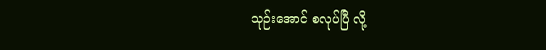သုဉ်းအောင် စလုပ်ပြီ လို့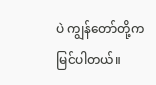ပဲ ကျွန်တော်တို့က မြင်ပါတယ်။